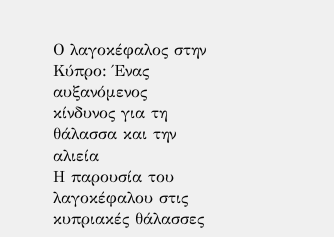Ο λαγοκέφαλος στην Κύπρο: Ένας αυξανόμενος κίνδυνος για τη θάλασσα και την αλιεία
Η παρουσία του λαγοκέφαλου στις κυπριακές θάλασσες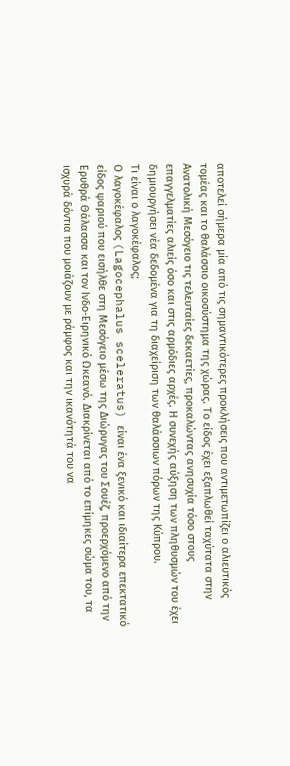αποτελεί σήμερα μία από τις σημαντικότερες προκλήσεις που αντιμετωπίζει ο αλιευτικός τομέας και το θαλάσσιο οικοσύστημα της χώρας. Το είδος έχει εξαπλωθεί ταχύτατα στην Ανατολική Μεσόγειο τις τελευταίες δεκαετίες, προκαλώντας ανησυχία τόσο στους επαγγελματίες αλιείς όσο και στις αρμόδιες αρχές. Η συνεχής αύξηση των πληθυσμών του έχει δημιουργήσει νέα δεδομένα για τη διαχείριση των θαλάσσιων πόρων της Κύπρου.
Τι είναι ο λαγοκέφαλος;
Ο λαγοκέφαλος (Lagocephalus sceleratus) είναι ένα ξενικό και ιδιαίτερα επεκτατικό είδος ψαριού που εισήλθε στη Μεσόγειο μέσω της Διώρυγας του Σουέζ, προερχόμενο από την Ερυθρά Θάλασσα και τον Ινδο-Ειρηνικό Ωκεανό. Διακρίνεται από το επίμηκες σώμα του, τα ισχυρά δόντια που μοιάζουν με ράμφος και την ικανότητά του να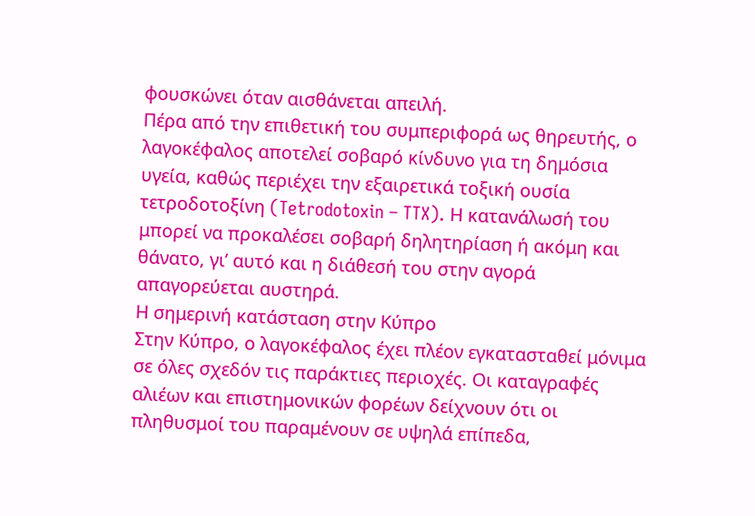φουσκώνει όταν αισθάνεται απειλή.
Πέρα από την επιθετική του συμπεριφορά ως θηρευτής, ο λαγοκέφαλος αποτελεί σοβαρό κίνδυνο για τη δημόσια υγεία, καθώς περιέχει την εξαιρετικά τοξική ουσία τετροδοτοξίνη (Tetrodotoxin – TTX). Η κατανάλωσή του μπορεί να προκαλέσει σοβαρή δηλητηρίαση ή ακόμη και θάνατο, γι’ αυτό και η διάθεσή του στην αγορά απαγορεύεται αυστηρά.
Η σημερινή κατάσταση στην Κύπρο
Στην Κύπρο, ο λαγοκέφαλος έχει πλέον εγκατασταθεί μόνιμα σε όλες σχεδόν τις παράκτιες περιοχές. Οι καταγραφές αλιέων και επιστημονικών φορέων δείχνουν ότι οι πληθυσμοί του παραμένουν σε υψηλά επίπεδα,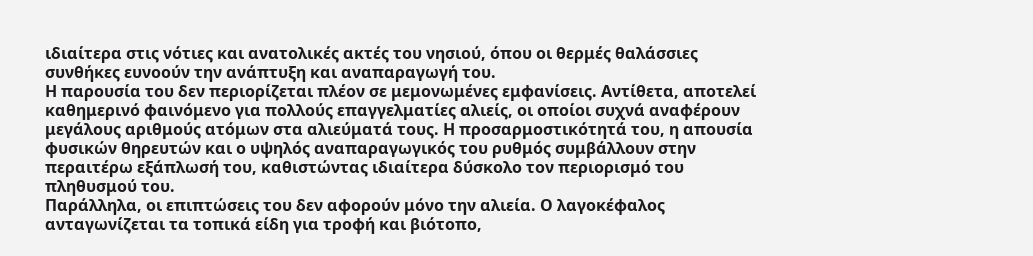ιδιαίτερα στις νότιες και ανατολικές ακτές του νησιού, όπου οι θερμές θαλάσσιες συνθήκες ευνοούν την ανάπτυξη και αναπαραγωγή του.
Η παρουσία του δεν περιορίζεται πλέον σε μεμονωμένες εμφανίσεις. Αντίθετα, αποτελεί καθημερινό φαινόμενο για πολλούς επαγγελματίες αλιείς, οι οποίοι συχνά αναφέρουν μεγάλους αριθμούς ατόμων στα αλιεύματά τους. Η προσαρμοστικότητά του, η απουσία φυσικών θηρευτών και ο υψηλός αναπαραγωγικός του ρυθμός συμβάλλουν στην περαιτέρω εξάπλωσή του, καθιστώντας ιδιαίτερα δύσκολο τον περιορισμό του πληθυσμού του.
Παράλληλα, οι επιπτώσεις του δεν αφορούν μόνο την αλιεία. Ο λαγοκέφαλος ανταγωνίζεται τα τοπικά είδη για τροφή και βιότοπο,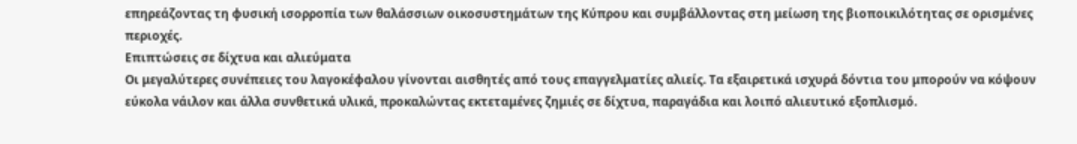επηρεάζοντας τη φυσική ισορροπία των θαλάσσιων οικοσυστημάτων της Κύπρου και συμβάλλοντας στη μείωση της βιοποικιλότητας σε ορισμένες περιοχές.
Επιπτώσεις σε δίχτυα και αλιεύματα
Οι μεγαλύτερες συνέπειες του λαγοκέφαλου γίνονται αισθητές από τους επαγγελματίες αλιείς. Τα εξαιρετικά ισχυρά δόντια του μπορούν να κόψουν εύκολα νάιλον και άλλα συνθετικά υλικά, προκαλώντας εκτεταμένες ζημιές σε δίχτυα, παραγάδια και λοιπό αλιευτικό εξοπλισμό.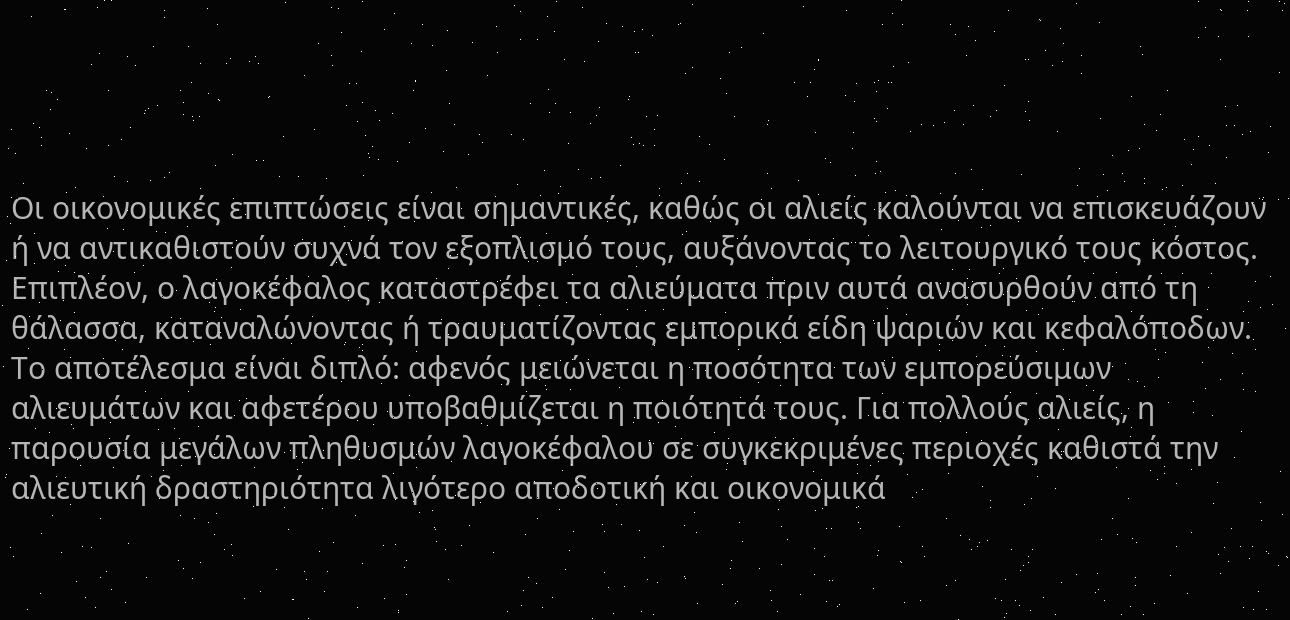Οι οικονομικές επιπτώσεις είναι σημαντικές, καθώς οι αλιείς καλούνται να επισκευάζουν ή να αντικαθιστούν συχνά τον εξοπλισμό τους, αυξάνοντας το λειτουργικό τους κόστος. Επιπλέον, ο λαγοκέφαλος καταστρέφει τα αλιεύματα πριν αυτά ανασυρθούν από τη θάλασσα, καταναλώνοντας ή τραυματίζοντας εμπορικά είδη ψαριών και κεφαλόποδων.
Το αποτέλεσμα είναι διπλό: αφενός μειώνεται η ποσότητα των εμπορεύσιμων αλιευμάτων και αφετέρου υποβαθμίζεται η ποιότητά τους. Για πολλούς αλιείς, η παρουσία μεγάλων πληθυσμών λαγοκέφαλου σε συγκεκριμένες περιοχές καθιστά την αλιευτική δραστηριότητα λιγότερο αποδοτική και οικονομικά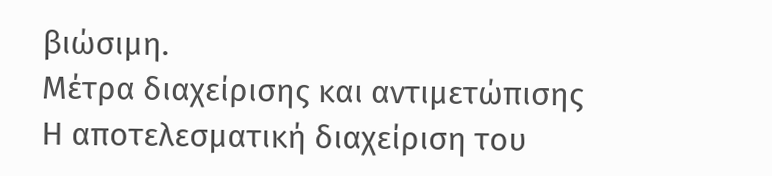βιώσιμη.
Μέτρα διαχείρισης και αντιμετώπισης
Η αποτελεσματική διαχείριση του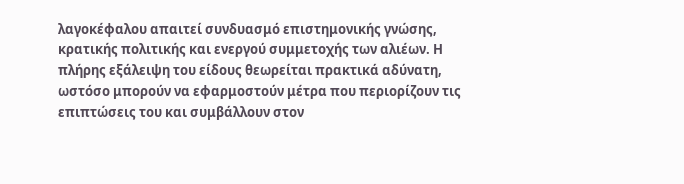λαγοκέφαλου απαιτεί συνδυασμό επιστημονικής γνώσης, κρατικής πολιτικής και ενεργού συμμετοχής των αλιέων. Η πλήρης εξάλειψη του είδους θεωρείται πρακτικά αδύνατη, ωστόσο μπορούν να εφαρμοστούν μέτρα που περιορίζουν τις επιπτώσεις του και συμβάλλουν στον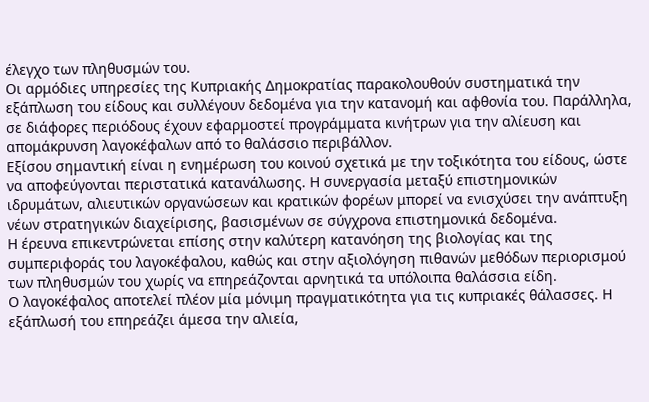έλεγχο των πληθυσμών του.
Οι αρμόδιες υπηρεσίες της Κυπριακής Δημοκρατίας παρακολουθούν συστηματικά την εξάπλωση του είδους και συλλέγουν δεδομένα για την κατανομή και αφθονία του. Παράλληλα, σε διάφορες περιόδους έχουν εφαρμοστεί προγράμματα κινήτρων για την αλίευση και απομάκρυνση λαγοκέφαλων από το θαλάσσιο περιβάλλον.
Εξίσου σημαντική είναι η ενημέρωση του κοινού σχετικά με την τοξικότητα του είδους, ώστε να αποφεύγονται περιστατικά κατανάλωσης. Η συνεργασία μεταξύ επιστημονικών ιδρυμάτων, αλιευτικών οργανώσεων και κρατικών φορέων μπορεί να ενισχύσει την ανάπτυξη νέων στρατηγικών διαχείρισης, βασισμένων σε σύγχρονα επιστημονικά δεδομένα.
Η έρευνα επικεντρώνεται επίσης στην καλύτερη κατανόηση της βιολογίας και της συμπεριφοράς του λαγοκέφαλου, καθώς και στην αξιολόγηση πιθανών μεθόδων περιορισμού των πληθυσμών του χωρίς να επηρεάζονται αρνητικά τα υπόλοιπα θαλάσσια είδη.
Ο λαγοκέφαλος αποτελεί πλέον μία μόνιμη πραγματικότητα για τις κυπριακές θάλασσες. Η εξάπλωσή του επηρεάζει άμεσα την αλιεία,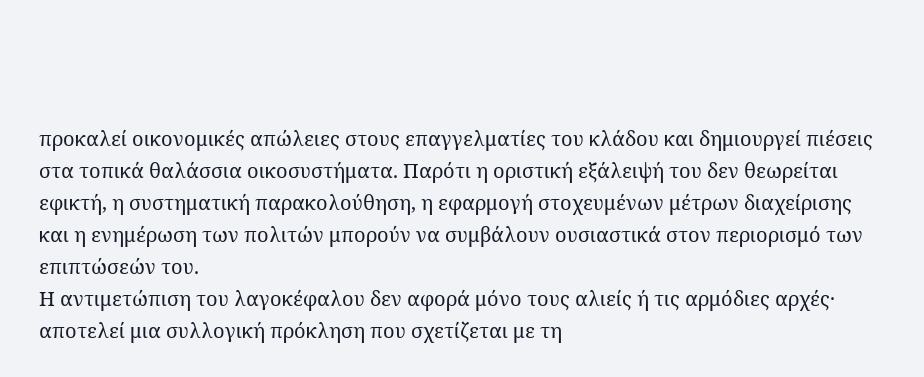προκαλεί οικονομικές απώλειες στους επαγγελματίες του κλάδου και δημιουργεί πιέσεις στα τοπικά θαλάσσια οικοσυστήματα. Παρότι η οριστική εξάλειψή του δεν θεωρείται εφικτή, η συστηματική παρακολούθηση, η εφαρμογή στοχευμένων μέτρων διαχείρισης και η ενημέρωση των πολιτών μπορούν να συμβάλουν ουσιαστικά στον περιορισμό των επιπτώσεών του.
Η αντιμετώπιση του λαγοκέφαλου δεν αφορά μόνο τους αλιείς ή τις αρμόδιες αρχές· αποτελεί μια συλλογική πρόκληση που σχετίζεται με τη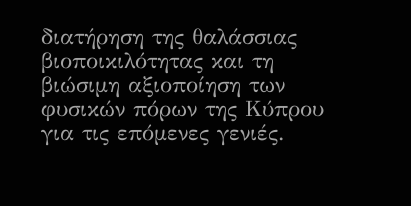διατήρηση της θαλάσσιας βιοποικιλότητας και τη βιώσιμη αξιοποίηση των φυσικών πόρων της Κύπρου για τις επόμενες γενιές.